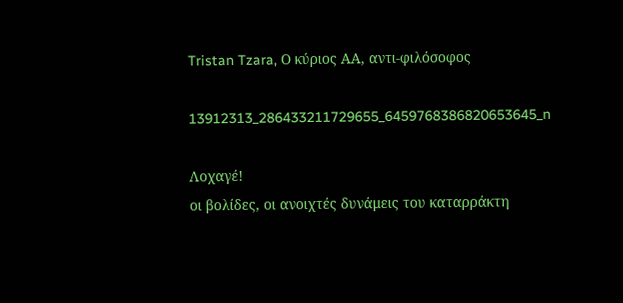Tristan Tzara, Ο κύριος ΑΑ, αντι-φιλόσοφος

13912313_286433211729655_6459768386820653645_n

Λοχαγέ!
οι βολίδες, οι ανοιχτές δυνάμεις του καταρράκτη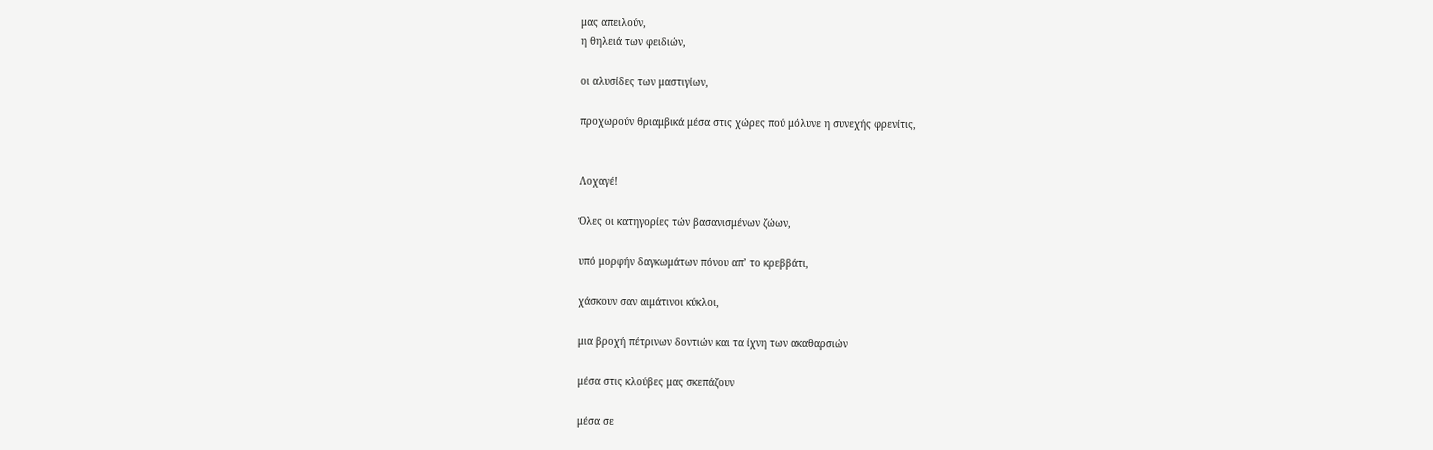μας απειλούν,
η θηλειά των φειδιών,

οι αλυσίδες των μαστιγίων,

προχωρούν θριαμβικά μέσα στις χώρες πού μόλυνε η συνεχής φρενίτις,


Λοχαγέ!

Όλες οι κατηγορίες τών βασανισμένων ζώων,

υπό μορφήν δαγκωμάτων πόνου απ’ το κρεββάτι,

χάσκουν σαν αιμάτινοι κύκλοι,

μια βροχή πέτρινων δοντιών και τα ίχνη των ακαθαρσιών

μέσα στις κλούβες μας σκεπάζουν

μέσα σε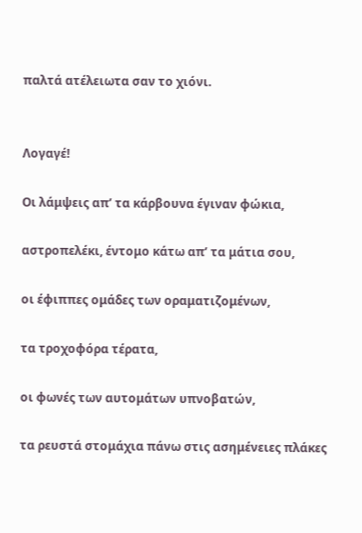παλτά ατέλειωτα σαν το χιόνι.


Λογαγέ!

Οι λάμψεις απ’ τα κάρβουνα έγιναν φώκια,

αστροπελέκι, έντομο κάτω απ’ τα μάτια σου,

οι έφιππες ομάδες των οραματιζομένων,

τα τροχοφόρα τέρατα,

οι φωνές των αυτομάτων υπνοβατών,

τα ρευστά στομάχια πάνω στις ασημένειες πλάκες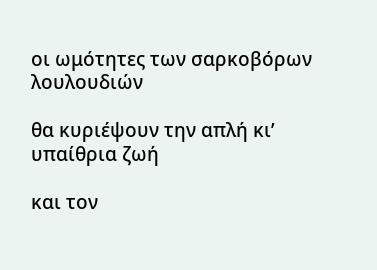οι ωμότητες των σαρκοβόρων λουλουδιών

θα κυριέψουν την απλή κι’ υπαίθρια ζωή

και τον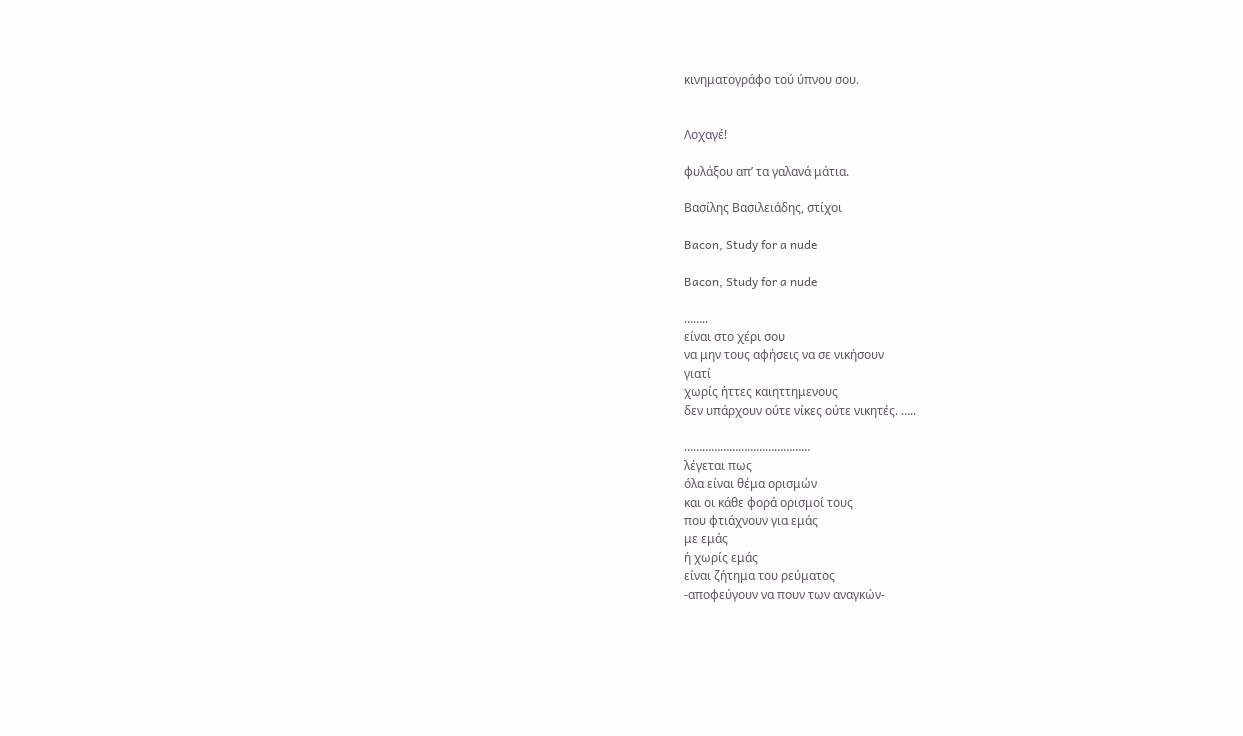κινηματογράφο τού ύπνου σου.


Λοχαγέ!

φυλάξου απ’ τα γαλανά μάτια.

Βασίλης Βασιλειάδης, στίχοι

Bacon, Study for a nude

Bacon, Study for a nude

……..
είναι στο χέρι σου
να μην τους αφήσεις να σε νικήσουν
γιατί
χωρίς ήττες καιηττημενους
δεν υπάρχουν ούτε νίκες ούτε νικητές. …..

……………………………………
λέγεται πως
όλα είναι θέμα ορισμών
και οι κάθε φορά ορισμοί τους
που φτιάχνουν για εμάς
με εμάς
ή χωρίς εμάς
είναι ζήτημα του ρεύματος
-αποφεύγουν να πουν των αναγκών-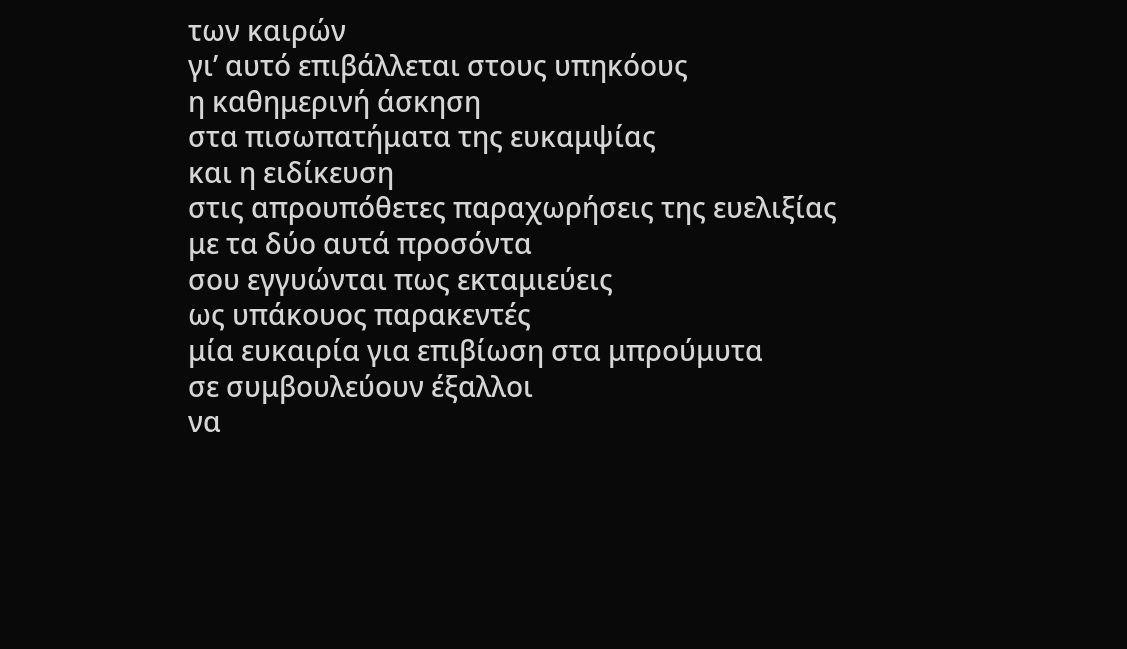των καιρών
γι’ αυτό επιβάλλεται στους υπηκόους
η καθημερινή άσκηση
στα πισωπατήματα της ευκαμψίας
και η ειδίκευση
στις απρουπόθετες παραχωρήσεις της ευελιξίας
με τα δύο αυτά προσόντα
σου εγγυώνται πως εκταμιεύεις
ως υπάκουος παρακεντές
μία ευκαιρία για επιβίωση στα μπρούμυτα
σε συμβουλεύουν έξαλλοι
να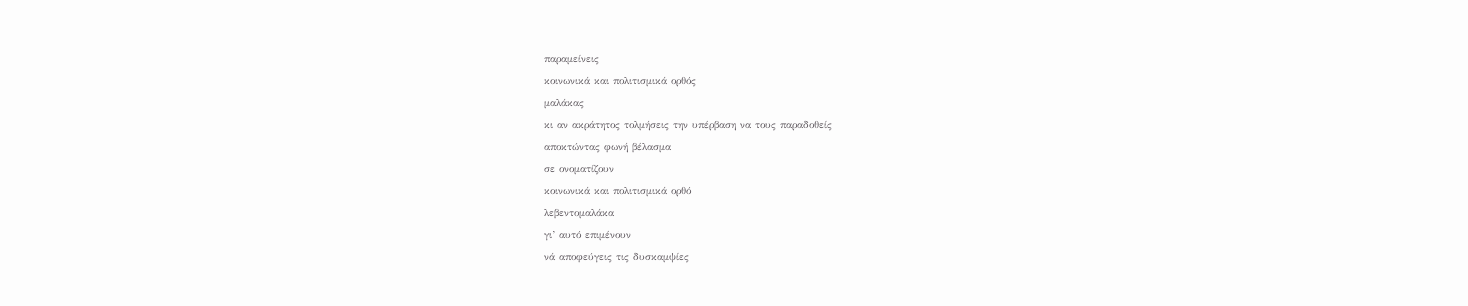παραμείνεις
κοινωνικά και πολιτισμικά ορθός
μαλάκας
κι αν ακράτητος τολμήσεις την υπέρβαση να τους παραδοθείς
αποκτώντας φωνή βέλασμα
σε ονοματίζουν
κοινωνικά και πολιτισμικά ορθό
λεβεντομαλάκα
γι’ αυτό επιμένουν
νά αποφεύγεις τις δυσκαμψίες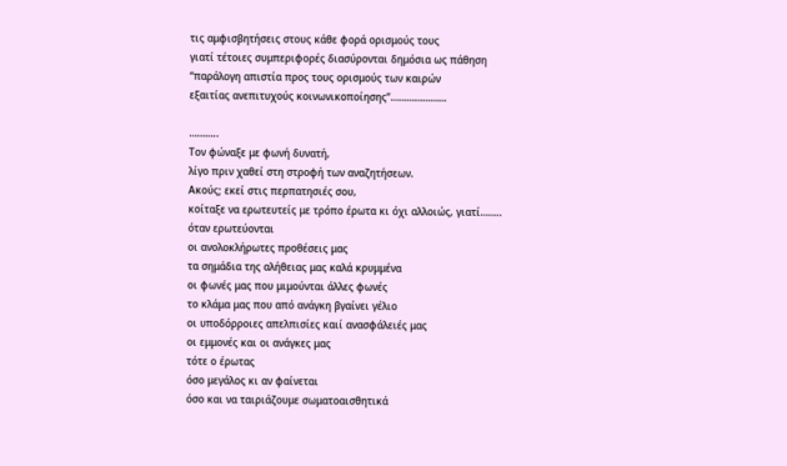τις αμφισβητήσεις στους κάθε φορά ορισμούς τους
γιατί τέτοιες συμπεριφορές διασύρονται δημόσια ως πάθηση
“παράλογη απιστία προς τους ορισμούς των καιρών
εξαιτίας ανεπιτυχούς κοινωνικοποίησης”…………………

………..
Τον φώναξε με φωνή δυνατή,
λίγο πριν χαθεί στη στροφή των αναζητήσεων.
Ακούς; εκεί στις περπατησιές σου,
κοίταξε να ερωτευτείς με τρόπο έρωτα κι όχι αλλοιώς, γιατί……..
όταν ερωτεύονται
οι ανολοκλήρωτες προθέσεις μας
τα σημάδια της αλήθειας μας καλά κρυμμένα
οι φωνές μας που μιμούνται άλλες φωνές
το κλάμα μας που από ανάγκη βγαίνει γέλιο
οι υποδόρροιες απελπισίες καιί ανασφάλειές μας
οι εμμονές και οι ανάγκες μας
τότε ο έρωτας
όσο μεγάλος κι αν φαίνεται
όσο και να ταιριάζουμε σωματοαισθητικά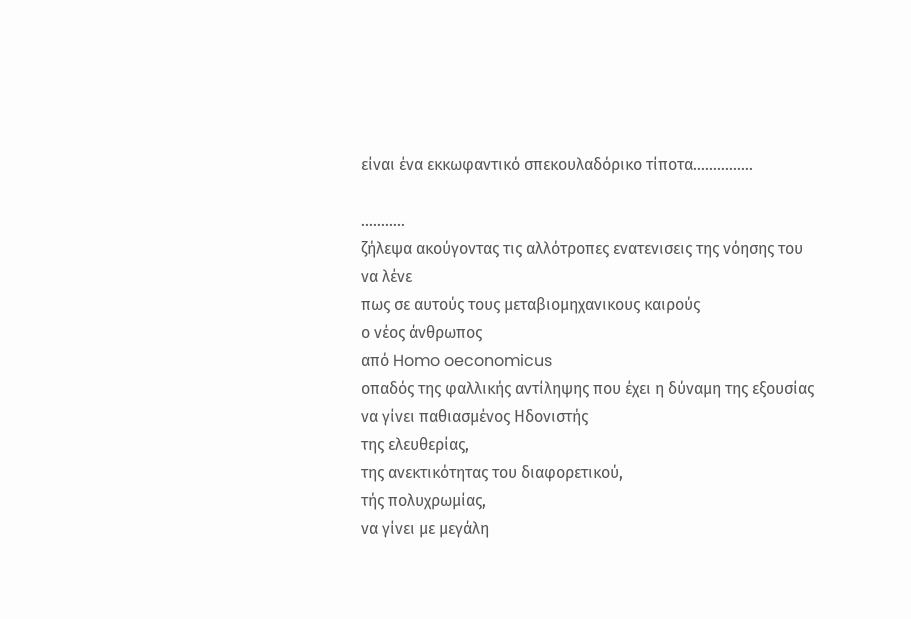είναι ένα εκκωφαντικό σπεκουλαδόρικο τίποτα……………

………..
ζήλεψα ακούγοντας τις αλλότροπες ενατενισεις της νόησης του
να λένε
πως σε αυτούς τους μεταβιομηχανικους καιρούς
ο νέος άνθρωπος
από Homo oeconomicus
οπαδός της φαλλικής αντίληψης που έχει η δύναμη της εξουσίας
να γίνει παθιασμένος Ηδονιστής
της ελευθερίας,
της ανεκτικότητας του διαφορετικού,
τής πολυχρωμίας,
να γίνει με μεγάλη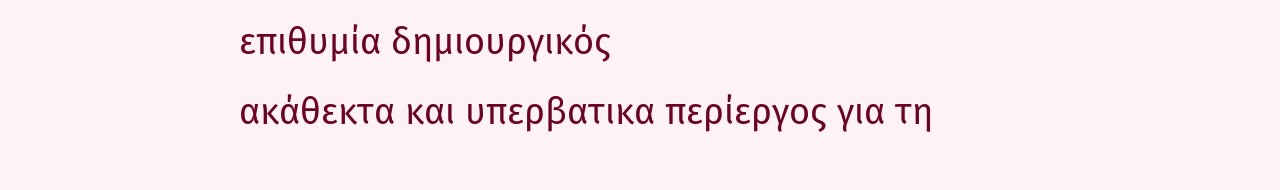επιθυμία δημιουργικός
ακάθεκτα και υπερβατικα περίεργος για τη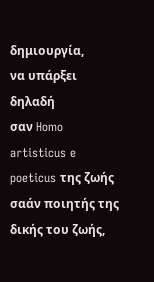δημιουργία,
να υπάρξει δηλαδή
σαν Homo artisticus e poeticus της ζωής
σαάν ποιητής της δικής του ζωής,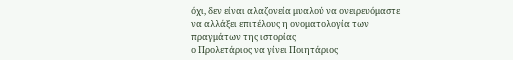όχι, δεν είναι αλαζονεία μυαλού να ονειρευόμαστε
να αλλάξει επιτέλους η ονοματολογία των πραγμάτων της ιστορίας
ο Προλετάριος να γίνει Ποιητάριος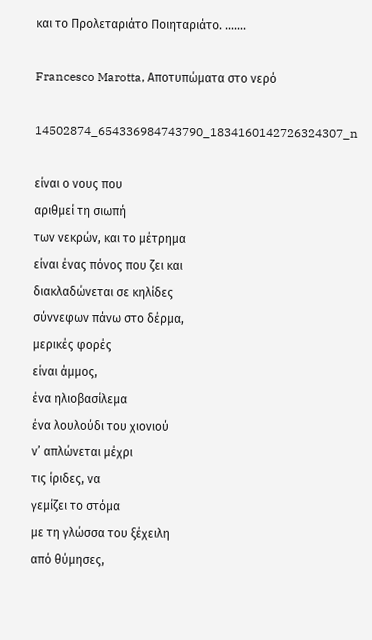και το Προλεταριάτο Ποιηταριάτο. …….

Francesco Marotta, Αποτυπώματα στο νερό

14502874_654336984743790_1834160142726324307_n

είναι ο νους που
αριθμεί τη σιωπή
των νεκρών, και το μέτρημα
είναι ένας πόνος που ζει και
διακλαδώνεται σε κηλίδες
σύννεφων πάνω στο δέρμα,
μερικές φορές
είναι άμμος,
ένα ηλιοβασίλεμα
ένα λουλούδι του χιονιού
ν’ απλώνεται μέχρι
τις ίριδες, να
γεμίζει το στόμα
με τη γλώσσα του ξέχειλη
από θύμησες,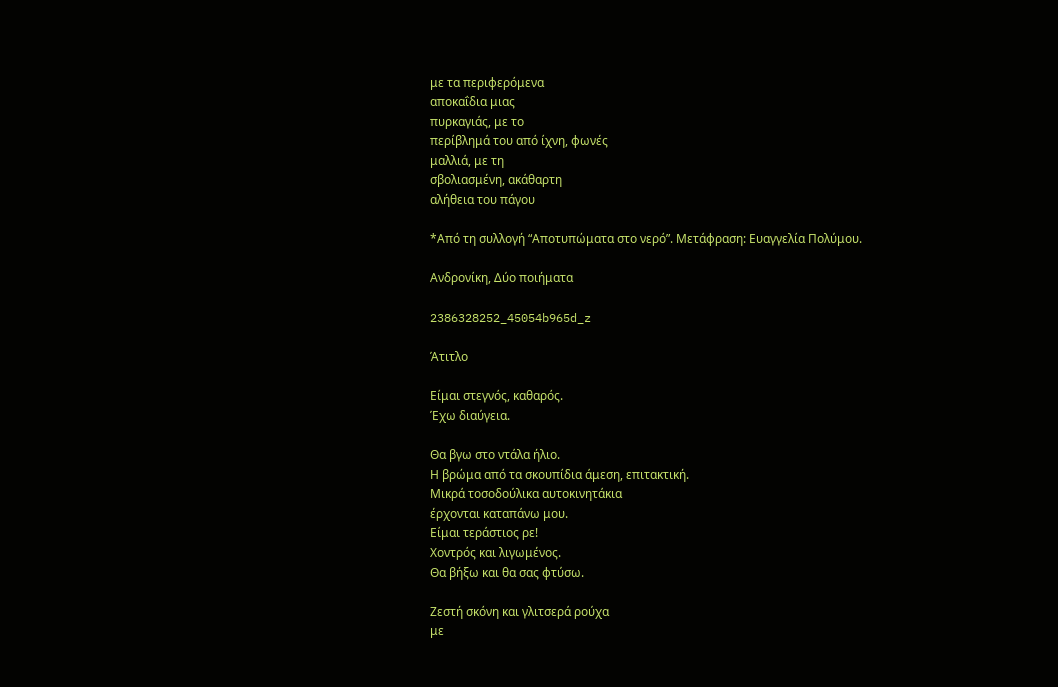με τα περιφερόμενα
αποκαΐδια μιας
πυρκαγιάς, με το
περίβλημά του από ίχνη, φωνές
μαλλιά, με τη
σβολιασμένη, ακάθαρτη
αλήθεια του πάγου

*Από τη συλλογή “Αποτυπώματα στο νερό”. Μετάφραση: Ευαγγελία Πολύμου.

Ανδρονίκη, Δύο ποιήματα

2386328252_45054b965d_z

Άτιτλο

Είμαι στεγνός, καθαρός.
Έχω διαύγεια.

Θα βγω στο ντάλα ήλιο.
Η βρώμα από τα σκουπίδια άμεση, επιτακτική.
Μικρά τοσοδούλικα αυτοκινητάκια
έρχονται καταπάνω μου.
Είμαι τεράστιος ρε!
Χοντρός και λιγωμένος.
Θα βήξω και θα σας φτύσω.

Ζεστή σκόνη και γλιτσερά ρούχα
με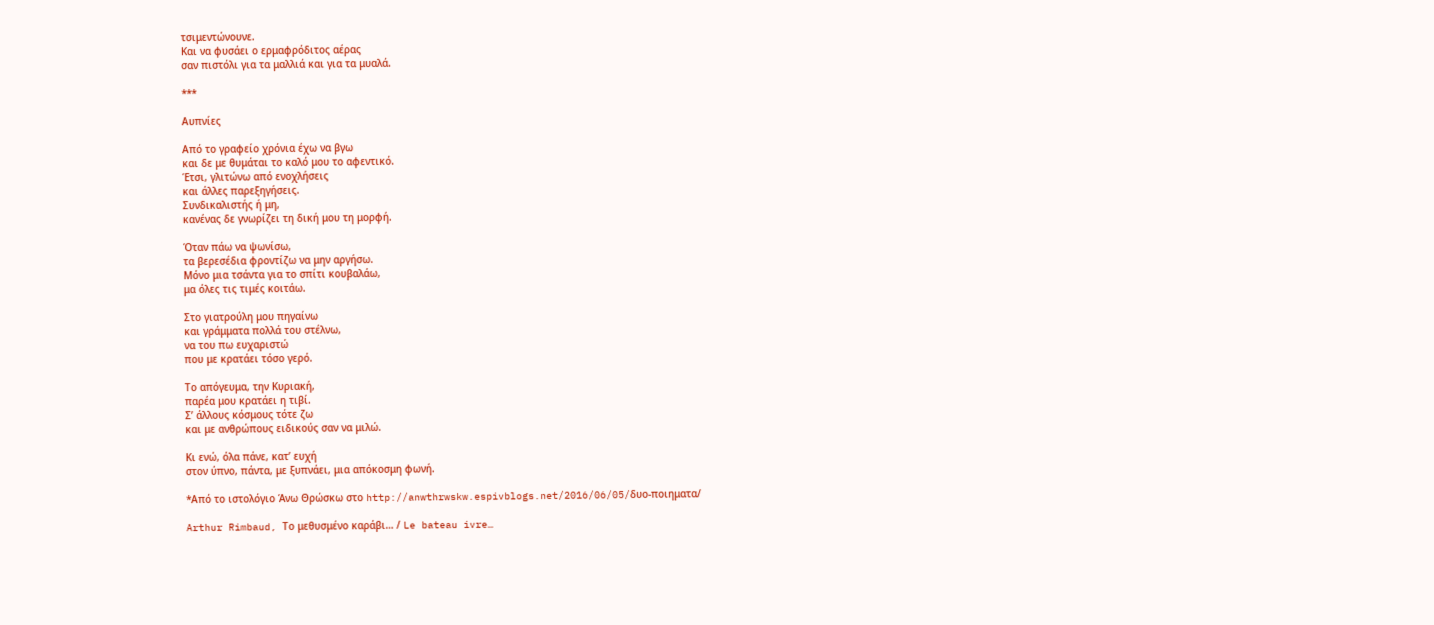τσιμεντώνουνε.
Και να φυσάει ο ερμαφρόδιτος αέρας
σαν πιστόλι για τα μαλλιά και για τα μυαλά.

***

Αυπνίες

Από το γραφείο χρόνια έχω να βγω
και δε με θυμάται το καλό μου το αφεντικό.
Έτσι, γλιτώνω από ενοχλήσεις
και άλλες παρεξηγήσεις.
Συνδικαλιστής ή μη,
κανένας δε γνωρίζει τη δική μου τη μορφή.

Όταν πάω να ψωνίσω,
τα βερεσέδια φροντίζω να μην αργήσω.
Μόνο μια τσάντα για το σπίτι κουβαλάω,
μα όλες τις τιμές κοιτάω.

Στο γιατρούλη μου πηγαίνω
και γράμματα πολλά του στέλνω,
να του πω ευχαριστώ
που με κρατάει τόσο γερό.

Το απόγευμα, την Κυριακή,
παρέα μου κρατάει η τιβί.
Σ’ άλλους κόσμους τότε ζω
και με ανθρώπους ειδικούς σαν να μιλώ.

Κι ενώ, όλα πάνε, κατ’ ευχή
στον ύπνο, πάντα, με ξυπνάει, μια απόκοσμη φωνή.

*Από το ιστολόγιο Άνω Θρώσκω στο http://anwthrwskw.espivblogs.net/2016/06/05/δυο-ποιηματα/

Arthur Rimbaud, Το μεθυσμένο καράβι… / Le bateau ivre…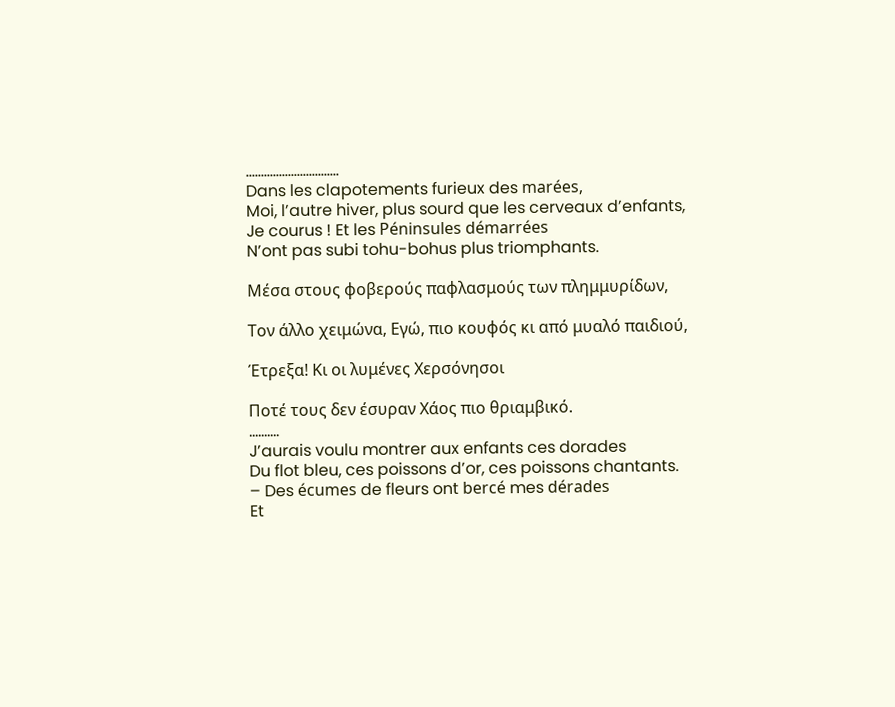………………………….
Dans les clapotements furieux des marées,
Moi, l’autre hiver, plus sourd que les cerveaux d’enfants,
Je courus ! Et les Péninsules démarrées
N’ont pas subi tohu-bohus plus triomphants.

Μέσα στους φοβερούς παφλασμούς των πλημμυρίδων,

Τον άλλο χειμώνα, Εγώ, πιο κουφός κι από μυαλό παιδιού,

Έτρεξα! Κι οι λυμένες Χερσόνησοι

Ποτέ τους δεν έσυραν Χάος πιο θριαμβικό.
……….
J’aurais voulu montrer aux enfants ces dorades
Du flot bleu, ces poissons d’or, ces poissons chantants.
– Des écumes de fleurs ont bercé mes dérades
Et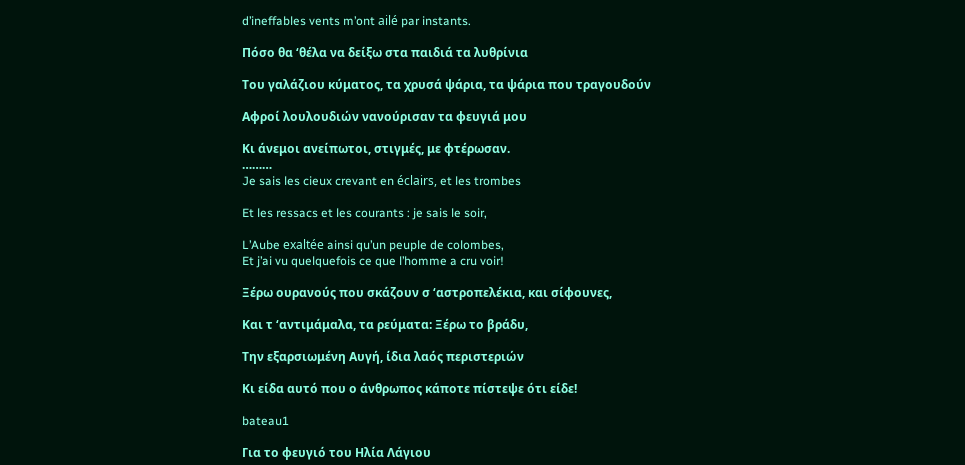d’ineffables vents m’ont ailé par instants.

Πόσο θα ‘θέλα να δείξω στα παιδιά τα λυθρίνια

Του γαλάζιου κύματος, τα χρυσά ψάρια, τα ψάρια που τραγουδούν

Αφροί λουλουδιών νανούρισαν τα φευγιά μου

Κι άνεμοι ανείπωτοι, στιγμές, με φτέρωσαν.
………
Je sais les cieux crevant en éclairs, et les trombes

Et les ressacs et les courants : je sais le soir,

L’Aube exaltée ainsi qu’un peuple de colombes,
Et j’ai vu quelquefois ce que l’homme a cru voir!

Ξέρω ουρανούς που σκάζουν σ ‘αστροπελέκια, και σίφουνες,

Και τ ‘αντιμάμαλα, τα ρεύματα: Ξέρω το βράδυ,

Την εξαρσιωμένη Αυγή, ίδια λαός περιστεριών

Κι είδα αυτό που ο άνθρωπος κάποτε πίστεψε ότι είδε!

bateau1

Για το φευγιό του Ηλία Λάγιου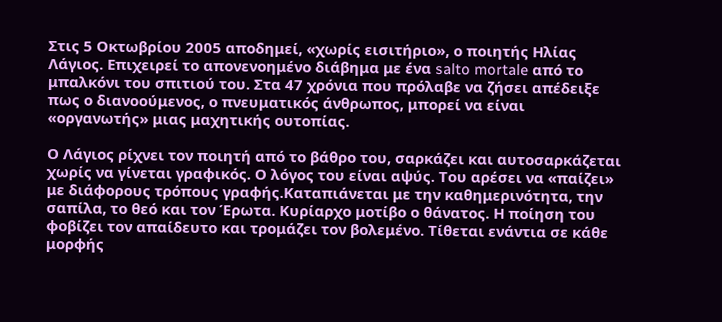Στις 5 Οκτωβρίου 2005 αποδημεί, «χωρίς εισιτήριο», ο ποιητής Ηλίας Λάγιος. Επιχειρεί το απονενοημένο διάβημα με ένα salto mortale από το μπαλκόνι του σπιτιού του. Στα 47 χρόνια που πρόλαβε να ζήσει απέδειξε πως ο διανοούμενος, ο πνευματικός άνθρωπος, μπορεί να είναι «οργανωτής» μιας μαχητικής ουτοπίας.

Ο Λάγιος ρίχνει τον ποιητή από το βάθρο του, σαρκάζει και αυτοσαρκάζεται χωρίς να γίνεται γραφικός. Ο λόγος του είναι αψύς. Του αρέσει να «παίζει» με διάφορους τρόπους γραφής.Καταπιάνεται με την καθημερινότητα, την σαπίλα, το θεό και τον Έρωτα. Κυρίαρχο μοτίβο ο θάνατος. Η ποίηση του φοβίζει τον απαίδευτο και τρομάζει τον βολεμένο. Τίθεται ενάντια σε κάθε μορφής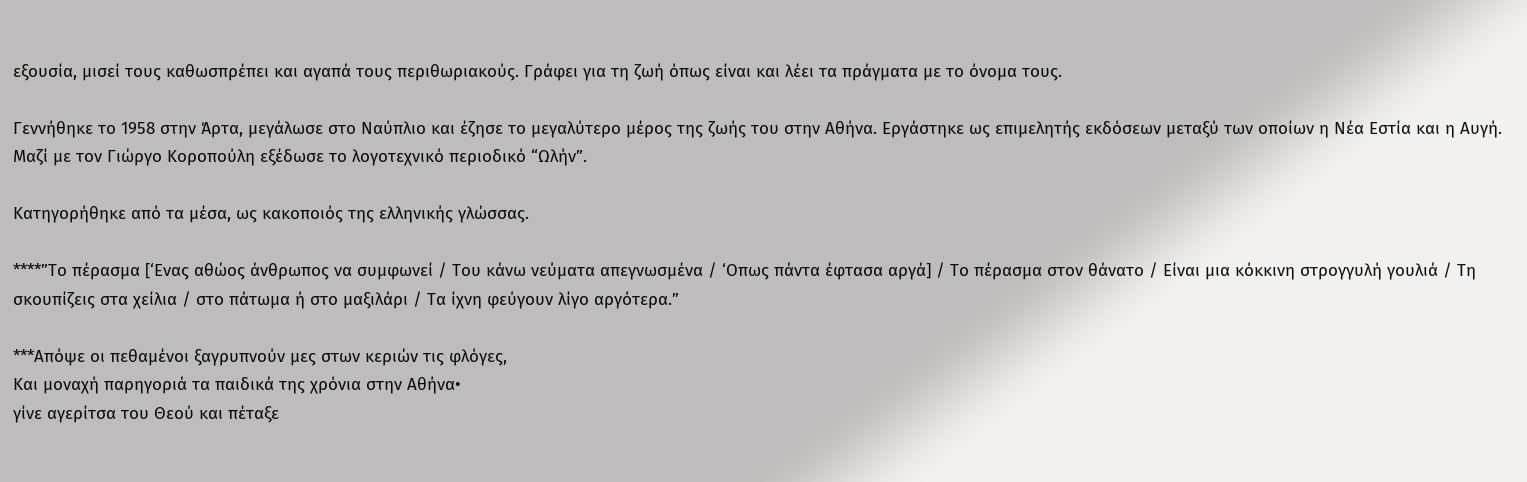εξουσία, μισεί τους καθωσπρέπει και αγαπά τους περιθωριακούς. Γράφει για τη ζωή όπως είναι και λέει τα πράγματα με το όνομα τους.

Γεννήθηκε το 1958 στην Άρτα, μεγάλωσε στο Ναύπλιο και έζησε το μεγαλύτερο μέρος της ζωής του στην Αθήνα. Εργάστηκε ως επιμελητής εκδόσεων μεταξύ των οποίων η Νέα Εστία και η Αυγή. Μαζί με τον Γιώργο Κοροπούλη εξέδωσε το λογοτεχνικό περιοδικό “Ωλήν”.

Κατηγορήθηκε από τα μέσα, ως κακοποιός της ελληνικής γλώσσας.

****”Το πέρασμα [‘Ενας αθώος άνθρωπος να συμφωνεί / Του κάνω νεύματα απεγνωσμένα / ‘Οπως πάντα έφτασα αργά] / Το πέρασμα στον θάνατο / Είναι μια κόκκινη στρογγυλή γουλιά / Τη σκουπίζεις στα χείλια / στο πάτωμα ή στο μαξιλάρι / Τα ίχνη φεύγουν λίγο αργότερα.”

***Απόψε οι πεθαμένοι ξαγρυπνούν μες στων κεριών τις φλόγες,
Και μοναχή παρηγοριά τα παιδικά της χρόνια στην Αθήνα•
γίνε αγερίτσα του Θεού και πέταξε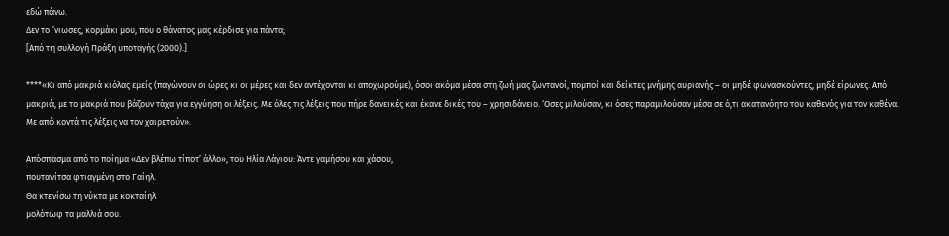εδώ πάνω.
Δεν το ’νιωσες, κορμάκι μου, που ο θάνατος μας κέρδισε για πάντα;
[Από τη συλλογή Πράξη υποταγής (2000).]

****«Κι από μακριά κιόλας εμείς (παγώνουν οι ώρες κι οι μέρες και δεν αντέχονται κι αποχωρούμε), όσοι ακόμα μέσα στη ζωή μας ζωντανοί, πομποί και δείκτες μνήμης αυριανής – οι μηδέ φωνασκούντες, μηδέ είρωνες. Από μακριά, με το μακριά που βάζουν τάχα για εγγύηση οι λέξεις. Με όλες τις λέξεις που πήρε δανεικές και έκανε δικές του – χρησιδάνειο. ‘Οσες μιλούσαν, κι όσες παραμιλούσαν μέσα σε ό,τι ακατανόητο του καθενός για τον καθένα. Με από κοντά τις λέξεις να τον χαιρετούν».

Απόσπασμα από το ποίημα «Δεν βλέπω τίποτ’ άλλο», του Ηλία Λάγιου: Άντε γαμήσου και χάσου,
πουτανίτσα φτιαγμένη στο Γαίηλ.
Θα κτενίσω τη νύκτα με κοκταίηλ
μολότωφ τα μαλλιά σου.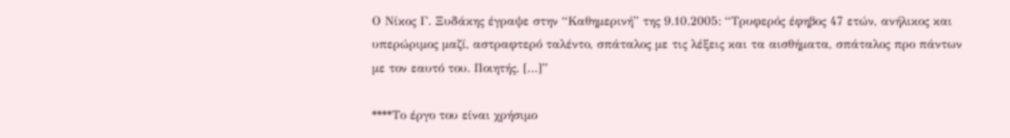Ο Νίκος Γ. Ξυδάκης έγραψε στην “Καθημερινή” της 9.10.2005: “Τρυφερός έφηβος 47 ετών, ανήλικος και υπερώριμος μαζί, αστραφτερό ταλέντο, σπάταλος με τις λέξεις και τα αισθήματα, σπάταλος προ πάντων με τον εαυτό του. Ποιητής. […]”

****Το έργο του είναι χρήσιμο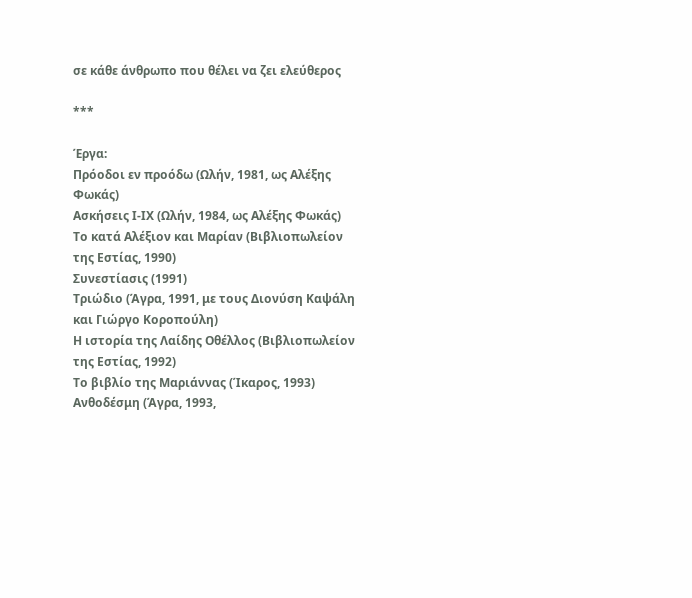σε κάθε άνθρωπο που θέλει να ζει ελεύθερος

***

Έργα:
Πρόοδοι εν προόδω (Ωλήν, 1981, ως Αλέξης Φωκάς)
Ασκήσεις Ι-ΙΧ (Ωλήν, 1984, ως Αλέξης Φωκάς)
Το κατά Αλέξιον και Μαρίαν (Βιβλιοπωλείον της Εστίας, 1990)
Συνεστίασις (1991)
Τριώδιο (Άγρα, 1991, με τους Διονύση Καψάλη και Γιώργο Κοροπούλη)
Η ιστορία της Λαίδης Οθέλλος (Βιβλιοπωλείον της Εστίας, 1992)
Το βιβλίο της Μαριάννας (Ίκαρος, 1993)
Ανθοδέσμη (Άγρα, 1993,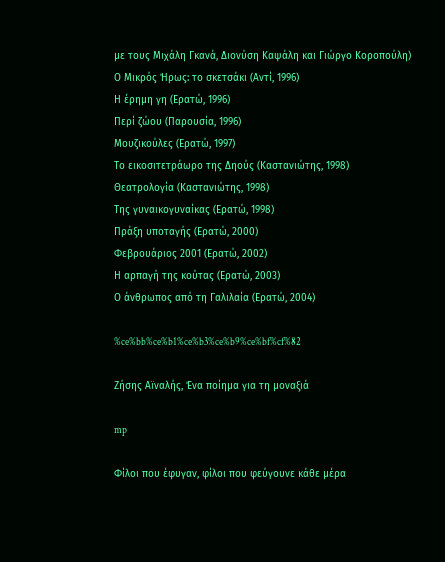με τους Μιχάλη Γκανά, Διονύση Καψάλη και Γιώργο Κοροπούλη)
Ο Μικρός Ήρως: το σκετσάκι (Αντί, 1996)
Η έρημη γη (Ερατώ, 1996)
Περί ζώου (Παρουσία, 1996)
Μουζικούλες (Ερατώ, 1997)
Το εικοσιτετράωρο της Δηούς (Καστανιώτης, 1998)
Θεατρολογία (Καστανιώτης, 1998)
Της γυναικογυναίκας (Ερατώ, 1998)
Πράξη υποταγής (Ερατώ, 2000)
Φεβρουάριος 2001 (Ερατώ, 2002)
Η αρπαγή της κούτας (Ερατώ, 2003)
Ο άνθρωπος από τη Γαλιλαία (Ερατώ, 2004)

%ce%bb%ce%b1%ce%b3%ce%b9%ce%bf%cf%82

Ζήσης Αϊναλής, Ένα ποίημα για τη μοναξιά

mp

Φίλοι που έφυγαν, φίλοι που φεύγουνε κάθε μέρα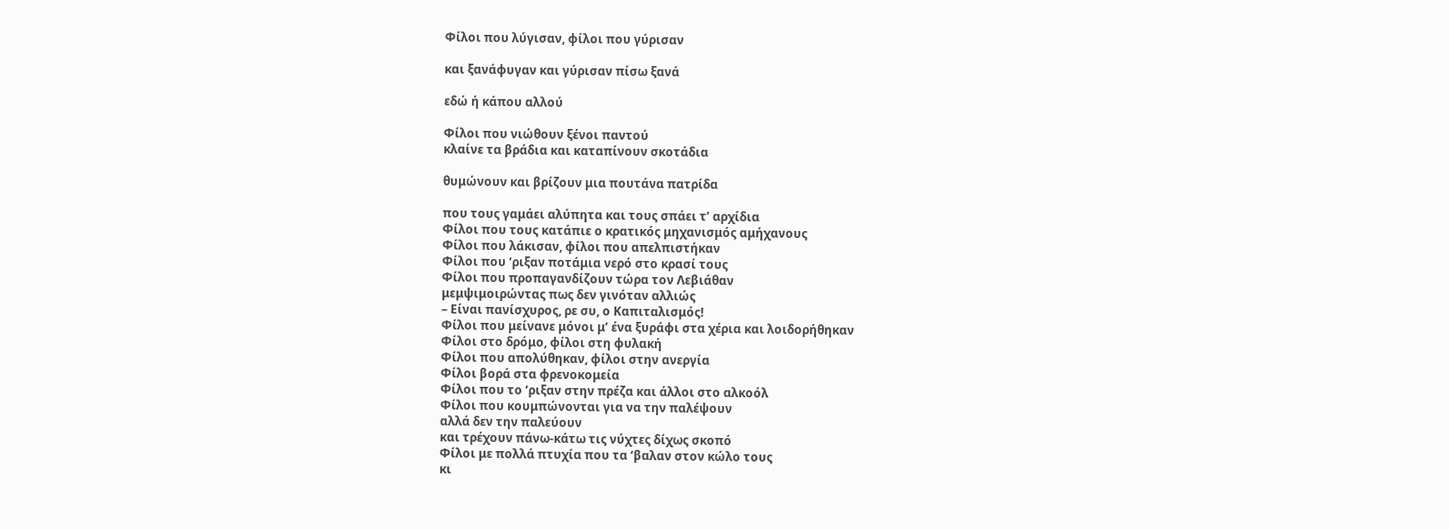Φίλοι που λύγισαν, φίλοι που γύρισαν

και ξανάφυγαν και γύρισαν πίσω ξανά

εδώ ή κάπου αλλού

Φίλοι που νιώθουν ξένοι παντού
κλαίνε τα βράδια και καταπίνουν σκοτάδια

θυμώνουν και βρίζουν μια πουτάνα πατρίδα

που τους γαμάει αλύπητα και τους σπάει τ’ αρχίδια
Φίλοι που τους κατάπιε ο κρατικός μηχανισμός αμήχανους
Φίλοι που λάκισαν, φίλοι που απελπιστήκαν
Φίλοι που ‘ριξαν ποτάμια νερό στο κρασί τους
Φίλοι που προπαγανδίζουν τώρα τον Λεβιάθαν
μεμψιμοιρώντας πως δεν γινόταν αλλιώς
– Είναι πανίσχυρος, ρε συ, ο Καπιταλισμός!
Φίλοι που μείνανε μόνοι μ’ ένα ξυράφι στα χέρια και λοιδορήθηκαν
Φίλοι στο δρόμο, φίλοι στη φυλακή
Φίλοι που απολύθηκαν, φίλοι στην ανεργία
Φίλοι βορά στα φρενοκομεία
Φίλοι που το ‘ριξαν στην πρέζα και άλλοι στο αλκοόλ
Φίλοι που κουμπώνονται για να την παλέψουν
αλλά δεν την παλεύουν
και τρέχουν πάνω-κάτω τις νύχτες δίχως σκοπό
Φίλοι με πολλά πτυχία που τα ‘βαλαν στον κώλο τους
κι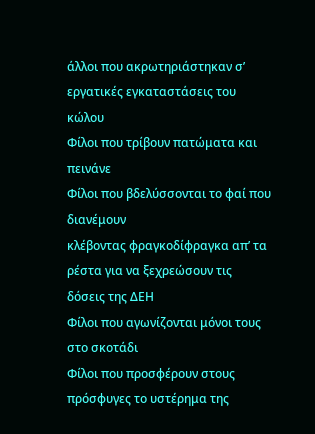άλλοι που ακρωτηριάστηκαν σ’ εργατικές εγκαταστάσεις του κώλου
Φίλοι που τρίβουν πατώματα και πεινάνε
Φίλοι που βδελύσσονται το φαί που διανέμουν
κλέβοντας φραγκοδίφραγκα απ’ τα ρέστα για να ξεχρεώσουν τις δόσεις της ΔΕΗ
Φίλοι που αγωνίζονται μόνοι τους στο σκοτάδι
Φίλοι που προσφέρουν στους πρόσφυγες το υστέρημα της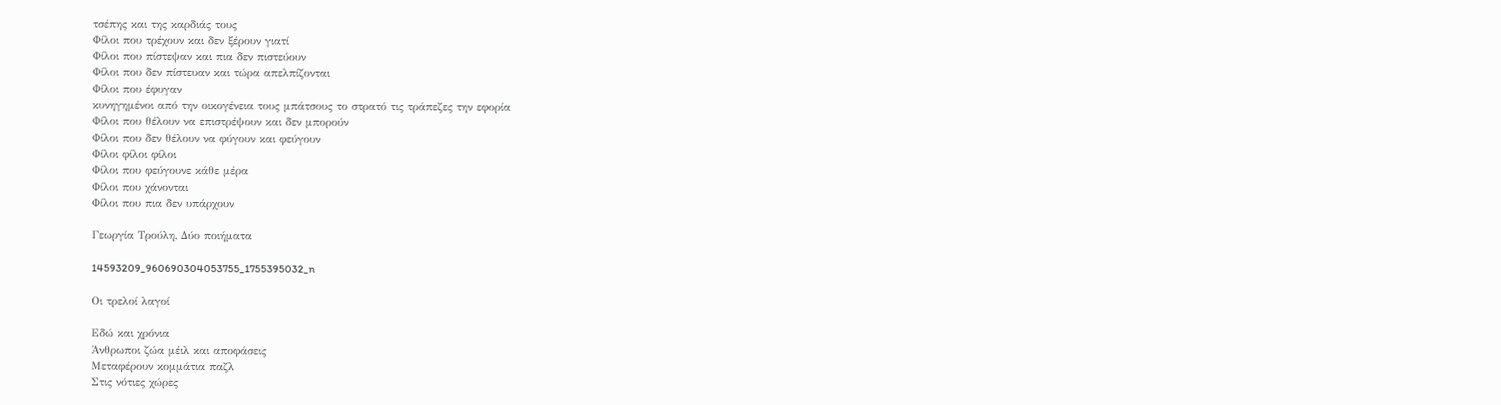τσέπης και της καρδιάς τους
Φίλοι που τρέχουν και δεν ξέρουν γιατί
Φίλοι που πίστεψαν και πια δεν πιστεύουν
Φίλοι που δεν πίστευαν και τώρα απελπίζονται
Φίλοι που έφυγαν
κυνηγημένοι από την οικογένεια τους μπάτσους το στρατό τις τράπεζες την εφορία
Φίλοι που θέλουν να επιστρέψουν και δεν μπορούν
Φίλοι που δεν θέλουν να φύγουν και φεύγουν
Φίλοι φίλοι φίλοι
Φίλοι που φεύγουνε κάθε μέρα
Φίλοι που χάνονται
Φίλοι που πια δεν υπάρχουν

Γεωργία Τρούλη, Δύο ποιήματα

14593209_960690304053755_1755395032_n

Οι τρελοί λαγοί

Εδώ και χρόνια
Άνθρωποι ζώα μέιλ και αποφάσεις
Μεταφέρουν κομμάτια παζλ
Στις νότιες χώρες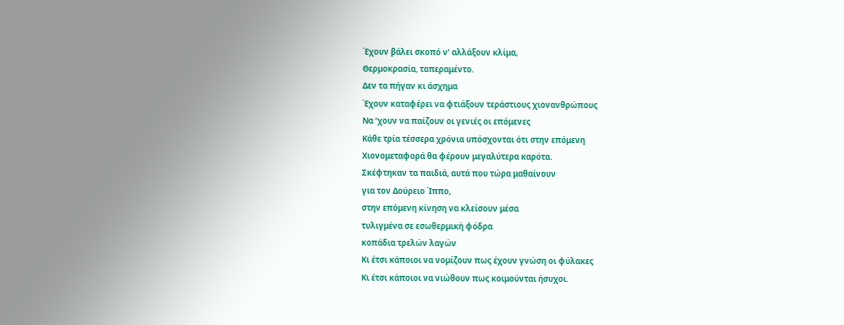Έχουν βάλει σκοπό ν’ αλλάξουν κλίμα,
Θερμοκρασία, ταπεραμέντο.
Δεν τα πήγαν κι άσχημα
Έχουν καταφέρει να φτιάξουν τεράστιους χιονανθρώπους
Να ‘χουν να παίζουν οι γενιές οι επόμενες
Κάθε τρία τέσσερα χρόνια υπόσχονται ότι στην επόμενη
Χιονομεταφορά θα φέρουν μεγαλύτερα καρότα.
Σκέφτηκαν τα παιδιά, αυτά που τώρα μαθαίνουν
για τον Δούρειο Ίππο,
στην επόμενη κίνηση να κλείσουν μέσα
τυλιγμένα σε εσωθερμική φόδρα
κοπάδια τρελών λαγών
Κι έτσι κάποιοι να νομίζουν πως έχουν γνώση οι φύλακες
Κι έτσι κάποιοι να νιώθουν πως κοιμούνται ήσυχοι.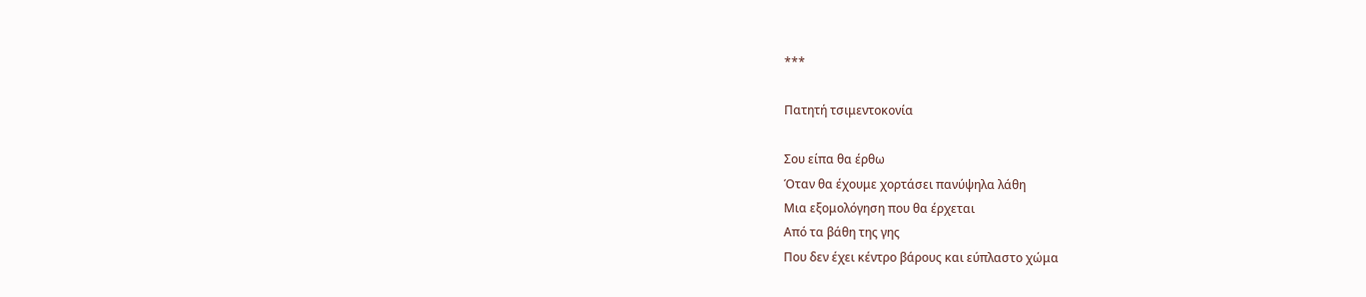***

Πατητή τσιμεντοκονία

Σου είπα θα έρθω
Όταν θα έχουμε χορτάσει πανύψηλα λάθη
Μια εξομολόγηση που θα έρχεται
Από τα βάθη της γης
Που δεν έχει κέντρο βάρους και εύπλαστο χώμα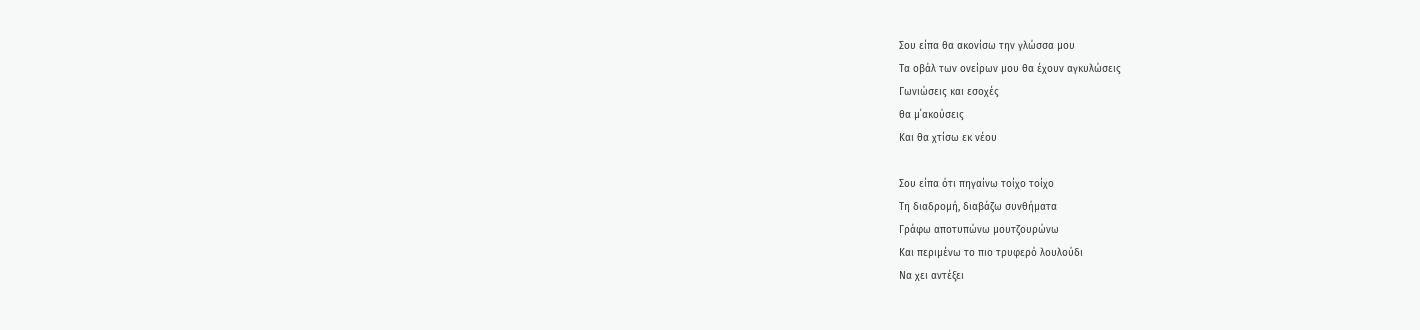Σου είπα θα ακονίσω την γλώσσα μου
Τα οβάλ των ονείρων μου θα έχουν αγκυλώσεις
Γωνιώσεις και εσοχές
θα μ΄ακούσεις
Και θα χτίσω εκ νέου

Σου είπα ότι πηγαίνω τοίχο τοίχο
Τη διαδρομή, διαβάζω συνθήματα
Γράφω αποτυπώνω μουτζουρώνω
Και περιμένω το πιο τρυφερό λουλούδι
Να χει αντέξει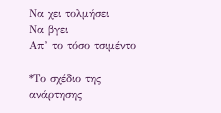Να χει τολμήσει
Να βγει
Απ’ το τόσο τσιμέντο

*Το σχέδιο της ανάρτησης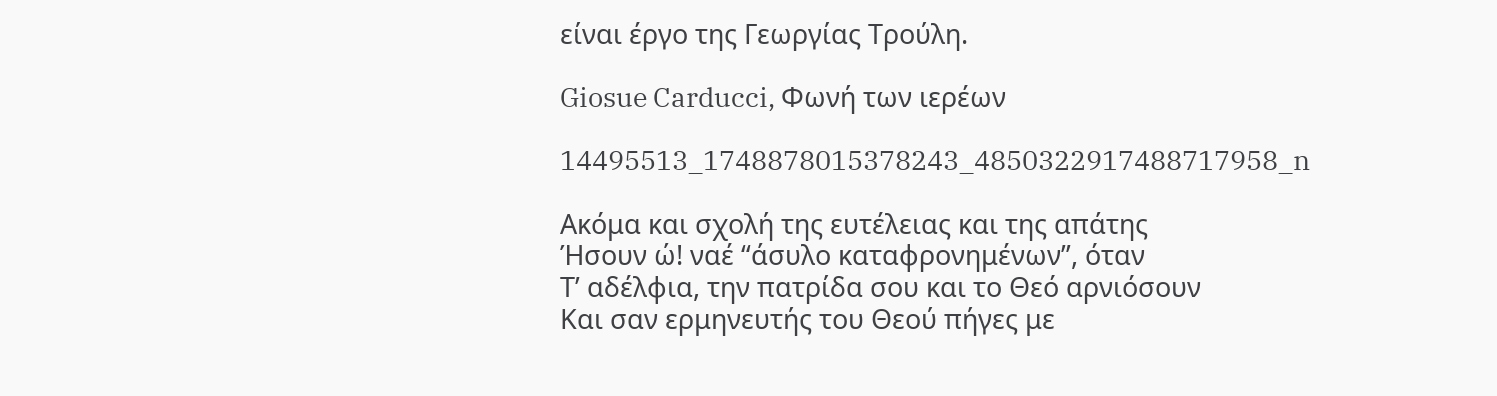είναι έργο της Γεωργίας Τρούλη.

Giosue Carducci, Φωνή των ιερέων

14495513_1748878015378243_4850322917488717958_n

Ακόμα και σχολή της ευτέλειας και της απάτης
Ήσουν ώ! ναέ “άσυλο καταφρονημένων”, όταν
Τ’ αδέλφια, την πατρίδα σου και το Θεό αρνιόσουν
Και σαν ερμηνευτής του Θεού πήγες με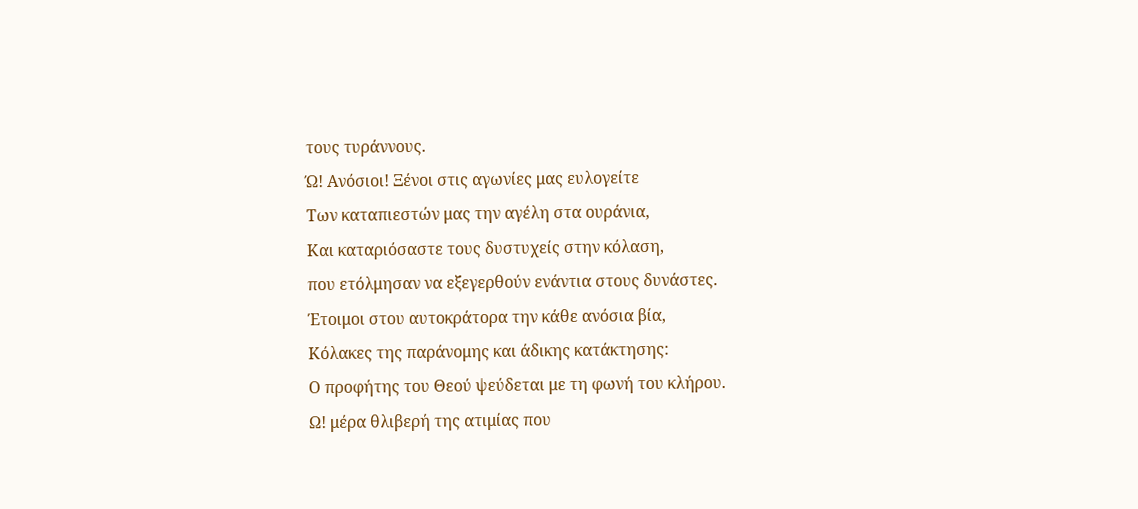τους τυράννους.
Ώ! Ανόσιοι! Ξένοι στις αγωνίες μας ευλογείτε
Των καταπιεστών μας την αγέλη στα ουράνια,
Και καταριόσαστε τους δυστυχείς στην κόλαση,
που ετόλμησαν να εξεγερθούν ενάντια στους δυνάστες.
Έτοιμοι στου αυτοκράτορα την κάθε ανόσια βία,
Κόλακες της παράνομης και άδικης κατάκτησης:
Ο προφήτης του Θεού ψεύδεται με τη φωνή του κλήρου.
Ω! μέρα θλιβερή της ατιμίας που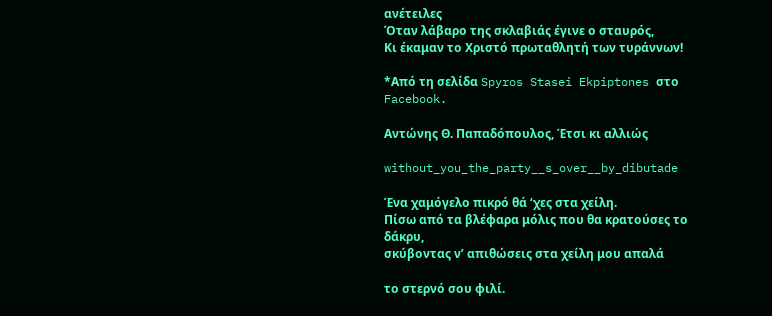ανέτειλες
Όταν λάβαρο της σκλαβιάς έγινε ο σταυρός,
Κι έκαμαν το Χριστό πρωταθλητή των τυράννων!

*Από τη σελίδα Spyros Stasei Ekpiptones στο Facebook.

Αντώνης Θ. Παπαδόπουλος, Έτσι κι αλλιώς

without_you_the_party__s_over__by_dibutade

Ένα χαμόγελο πικρό θά ‘χες στα χείλη.
Πίσω από τα βλέφαρα μόλις που θα κρατούσες το δάκρυ,
σκύβοντας ν’ απιθώσεις στα χείλη μου απαλά

το στερνό σου φιλί.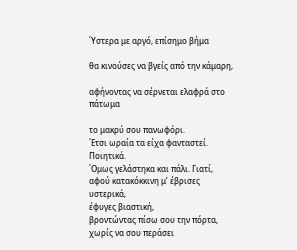΄Υστερα με αργό, επίσημο βήμα

θα κινούσες να βγείς από την κάμαρη,

αφήνοντας να σέρνεται ελαφρά στο πάτωμα

το μακρύ σου πανωφόρι.
΄Ετσι ωραία τα είχα φανταστεί. Ποιητικά.
΄Ομως γελάστηκα και πάλι. Γιατί,
αφού κατακόκκινη μ’ έβρισες υστερικά,
έφυγες βιαστική,
βροντώντας πίσω σου την πόρτα,
χωρίς να σου περάσει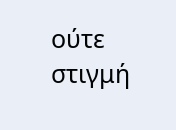ούτε στιγμή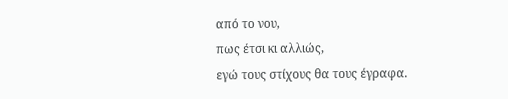από το νου,
πως έτσι κι αλλιώς,
εγώ τους στίχους θα τους έγραφα.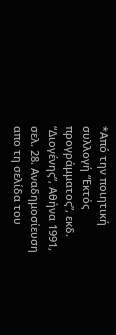*Από την ποιητική συλλογή “Εκτός προγράμματος”, εκδ. “Διογένης”, Αθήνα 1991, σελ. 28. Αναδημοσίευση απο τη σελίδα του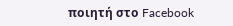ποιητή στο Facebook